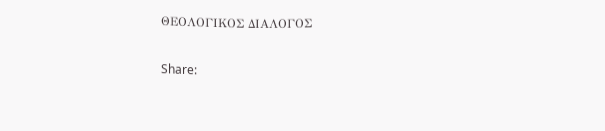ΘΕΟΛΟΓΙΚΟΣ ΔΙΑΛΟΓΟΣ

Share: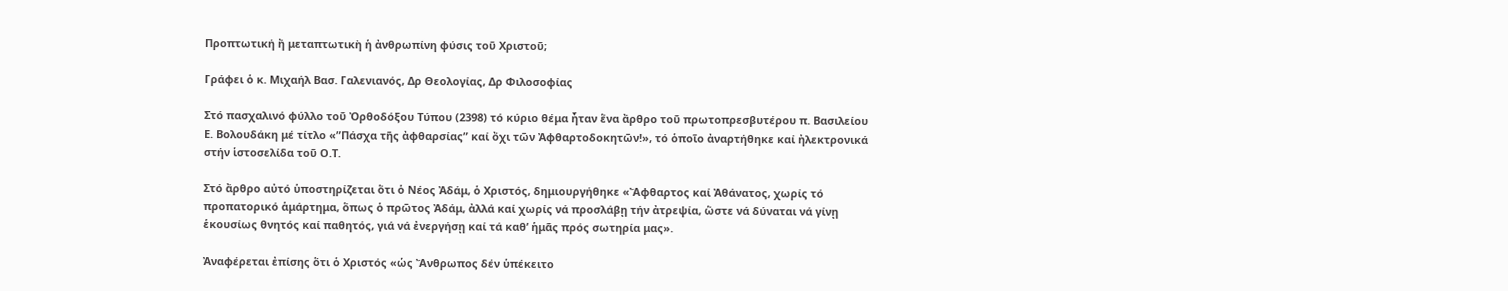Προπτωτική ἤ μεταπτωτικὴ ἡ ἀνθρωπίνη φύσις τοῦ Χριστοῦ;

Γράφει ὁ κ. Μιχαήλ Βασ. Γαλενιανός, Δρ Θεολογίας, Δρ Φιλοσοφίας

Στό πασχαλινό φύλλο τοῦ Ὀρθοδόξου Τύπου (2398) τό κύριο θέμα ἦταν ἕνα ἄρθρο τοῦ πρωτοπρεσβυτέρου π. Βασιλείου Ε. Βολουδάκη μέ τίτλο «”Πάσχα τῆς ἀφθαρσίας” καί ὄχι τῶν Ἀφθαρτοδοκητῶν!», τό ὁποῖο ἀναρτήθηκε καί ἠλεκτρονικά στήν ἱστοσελίδα τοῦ Ο.Τ.

Στό ἄρθρο αὐτό ὑποστηρίζεται ὅτι ὁ Νέος Ἀδάμ, ὁ Χριστός, δημιουργήθηκε «Ἄφθαρτος καί Ἀθάνατος, χωρίς τό προπατορικό ἁμάρτημα, ὅπως ὁ πρῶτος Ἀδάμ, ἀλλά καί χωρίς νά προσλάβῃ τήν ἀτρεψία, ὥστε νά δύναται νά γίνῃ ἑκουσίως θνητός καί παθητός, γιά νά ἐνεργήσῃ καί τά καθ’ ἡμᾶς πρός σωτηρία μας».

Ἀναφέρεται ἐπίσης ὅτι ὁ Χριστός «ὡς Ἄνθρωπος δέν ὑπέκειτο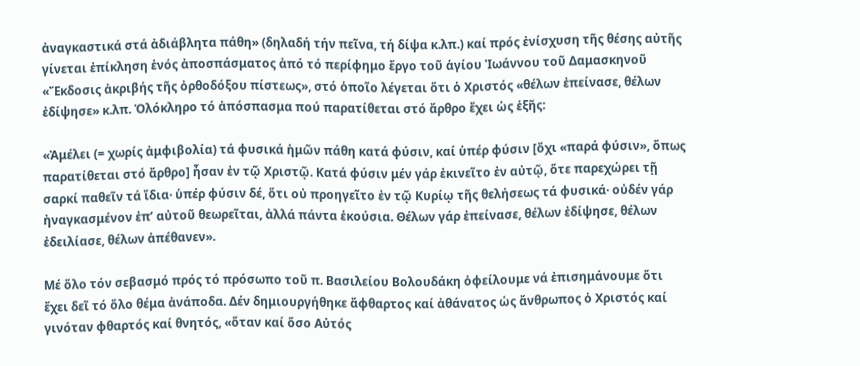ἀναγκαστικά στά ἀδιάβλητα πάθη» (δηλαδή τήν πεῖνα, τή δίψα κ.λπ.) καί πρός ἐνίσχυση τῆς θέσης αὐτῆς γίνεται ἐπίκληση ἑνός ἀποσπάσματος ἀπό τό περίφημο ἔργο τοῦ ἁγίου Ἰωάννου τοῦ Δαμασκηνοῦ «Ἔκδοσις ἀκριβής τῆς ὀρθοδόξου πίστεως», στό ὁποῖο λέγεται ὅτι ὁ Χριστός «θέλων ἐπείνασε, θέλων ἐδίψησε» κ.λπ. Ὁλόκληρο τό ἀπόσπασμα πού παρατίθεται στό ἄρθρο ἔχει ὡς ἑξῆς:

«Ἀμέλει (= χωρίς ἀμφιβολία) τά φυσικά ἡμῶν πάθη κατά φύσιν, καί ὑπέρ φύσιν [ὄχι «παρά φύσιν», ὅπως παρατίθεται στό ἄρθρο] ἦσαν ἐν τῷ Χριστῷ. Κατά φύσιν μέν γάρ ἐκινεῖτο ἐν αὐτῷ, ὅτε παρεχώρει τῇ σαρκί παθεῖν τά ἴδια· ὑπέρ φύσιν δέ, ὅτι οὐ προηγεῖτο ἐν τῷ Κυρίῳ τῆς θελήσεως τά φυσικά· οὐδέν γάρ ἠναγκασμένον ἐπ’ αὐτοῦ θεωρεῖται, ἀλλά πάντα ἑκούσια. Θέλων γάρ ἐπείνασε, θέλων ἐδίψησε, θέλων ἐδειλίασε, θέλων ἀπέθανεν».

Μέ ὅλο τόν σεβασμό πρός τό πρόσωπο τοῦ π. Βασιλείου Βολουδάκη ὀφείλουμε νά ἐπισημάνουμε ὅτι ἔχει δεῖ τό ὅλο θέμα ἀνάποδα. Δέν δημιουργήθηκε ἄφθαρτος καί ἀθάνατος ὡς ἄνθρωπος ὁ Χριστός καί γινόταν φθαρτός καί θνητός, «ὅταν καί ὅσο Αὐτός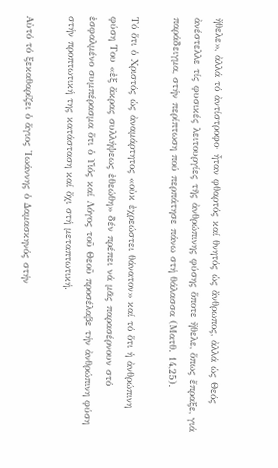ἤθελε», ἀλλά τό ἀντίστροφο· ἦταν φθαρτός καί θνητός ὡς ἄνθρωπος, ἀλλά ὡς Θεός ἀνέστελλε τίς φυσικές λειτουργίες τῆς ἀνθρώπινης φύσης ὅποτε ἤθελε, ὅπως ἔπραξε, γιά παράδειγμα, στήν περίπτωση πού περπάτησε πάνω στή θάλασσα (Ματθ. 14,25).

Τό ὅτι ὁ Χριστός ὡς ἀναμάρτητος «οὐκ ἐχρεώστει θάνατον» καί τό ὅτι ἡ ἀνθρώπινη φύση Του «ἐξ ἄκρας συλλήψεως ἐθεώθη» δέν πρέπει νά μᾶς παρασέρνουν στό ἐσφαλμένο συμπέρασμα ὅτι ὁ Υἱός καί Λόγος τοῦ Θεοῦ προσέλαβε τήν ἀνθρώπινη φύση στήν προπτωτική της κατάσταση καί ὄχι στή μεταπτωτική.

Αὐτό τό ξεκαθαρίζει ὁ ἅγιος Ἰωάννης ὁ Δαμασκηνός στήν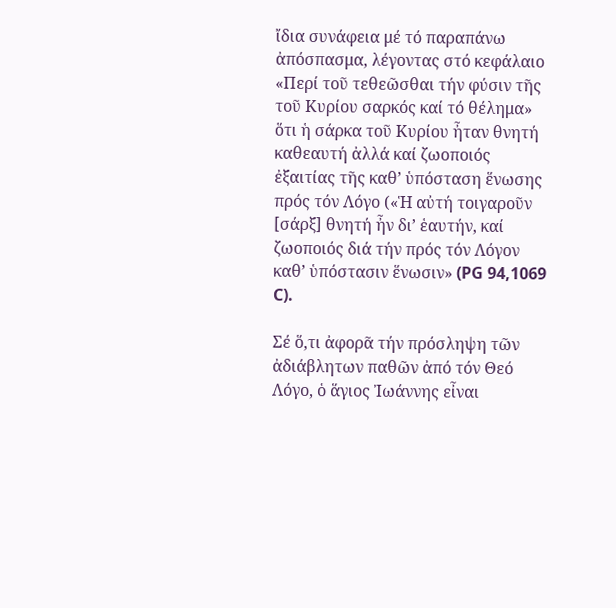ἴδια συνάφεια μέ τό παραπάνω ἀπόσπασμα, λέγοντας στό κεφάλαιο «Περί τοῦ τεθεῶσθαι τήν φύσιν τῆς τοῦ Κυρίου σαρκός καί τό θέλημα» ὅτι ἡ σάρκα τοῦ Κυρίου ἦταν θνητή καθεαυτή ἀλλά καί ζωοποιός ἐξαιτίας τῆς καθ’ ὑπόσταση ἕνωσης πρός τόν Λόγο («Ἡ αὐτή τοιγαροῦν [σάρξ] θνητή ἦν δι’ ἑαυτήν, καί ζωοποιός διά τήν πρός τόν Λόγον καθ’ ὑπόστασιν ἕνωσιν» (PG 94,1069 C).

Σέ ὅ,τι ἀφορᾶ τήν πρόσληψη τῶν ἀδιάβλητων παθῶν ἀπό τόν Θεό Λόγο, ὁ ἅγιος Ἰωάννης εἶναι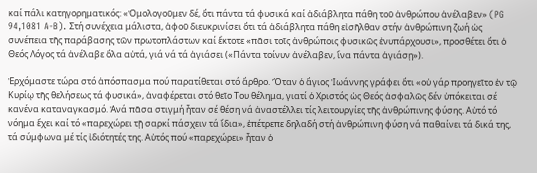καί πάλι κατηγορηματικός: «Ὁμολογοῦμεν δέ, ὅτι πάντα τά φυσικά καί ἀδιάβλητα πάθη τοῦ ἀνθρώπου ἀνέλαβεν» (PG 94,1081 A-B). Στή συνέχεια μάλιστα, ἀφοῦ διευκρινίσει ὅτι τά ἀδιάβλητα πάθη εἰσῆλθαν στήν ἀνθρώπινη ζωή ὡς συνέπεια τῆς παράβασης τῶν πρωτοπλάστων καί ἔκτοτε «πᾶσι τοῖς ἀνθρώποις φυσικῶς ἐνυπάρχουσι», προσθέτει ὅτι ὁ Θεός Λόγος τά ἀνέλαβε ὅλα αὐτά, γιά νά τά ἁγιάσει («Πάντα τοίνυν ἀνέλαβεν, ἵνα πάντα ἁγιάσῃ»).

Ἐρχόμαστε τώρα στό ἀπόσπασμα πού παρατίθεται στό ἄρθρο. Ὅταν ὁ ἅγιος Ἰωάννης γράφει ὅτι «οὐ γάρ προηγεῖτο ἐν τῷ Κυρίῳ τῆς θελήσεως τά φυσικά», ἀναφέρεται στό θεῖο Του θέλημα, γιατί ὁ Χριστός ὡς Θεός ἀσφαλῶς δέν ὑπόκειται σέ κανένα καταναγκασμό. Ἀνά πᾶσα στιγμή ἦταν σέ θέση νά ἀναστέλλει τίς λειτουργίες τῆς ἀνθρώπινης φύσης. Αὐτό τό νόημα ἔχει καί τό «παρεχώρει τῇ σαρκί πάσχειν τά ἴδια», ἐπέτρεπε δηλαδή στή ἀνθρώπινη φύση νά παθαίνει τά δικά της, τά σύμφωνα μέ τίς ἰδιότητές της. Αὐτός πού «παρεχώρει» ἦταν ὁ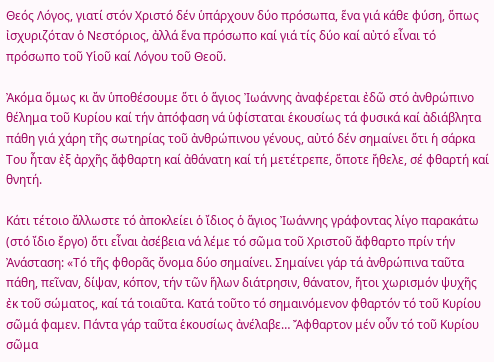Θεός Λόγος, γιατί στόν Χριστό δέν ὑπάρχουν δύο πρόσωπα, ἕνα γιά κάθε φύση, ὅπως ἰσχυριζόταν ὁ Νεστόριος, ἀλλά ἕνα πρόσωπο καί γιά τίς δύο καί αὐτό εἶναι τό πρόσωπο τοῦ Υἱοῦ καί Λόγου τοῦ Θεοῦ.

Ἀκόμα ὅμως κι ἄν ὑποθέσουμε ὅτι ὁ ἅγιος Ἰωάννης ἀναφέρεται ἐδῶ στό ἀνθρώπινο θέλημα τοῦ Κυρίου καί τήν ἀπόφαση νά ὑφίσταται ἑκουσίως τά φυσικά καί ἀδιάβλητα πάθη γιά χάρη τῆς σωτηρίας τοῦ ἀνθρώπινου γένους, αὐτό δέν σημαίνει ὅτι ἡ σάρκα Του ἦταν ἐξ ἀρχῆς ἄφθαρτη καί ἀθάνατη καί τή μετέτρεπε, ὅποτε ἤθελε, σέ φθαρτή καί θνητή.

Κάτι τέτοιο ἄλλωστε τό ἀποκλείει ὁ ἴδιος ὁ ἅγιος Ἰωάννης γράφοντας λίγο παρακάτω (στό ἴδιο ἔργο) ὅτι εἶναι ἀσέβεια νά λέμε τό σῶμα τοῦ Χριστοῦ ἄφθαρτο πρίν τήν Ἀνάσταση: «Τό τῆς φθορᾶς ὄνομα δύο σημαίνει. Σημαίνει γάρ τά ἀνθρώπινα ταῦτα πάθη, πεῖναν, δίψαν, κόπον, τήν τῶν ἥλων διάτρησιν, θάνατον, ἤτοι χωρισμόν ψυχῆς ἐκ τοῦ σώματος, καί τά τοιαῦτα. Κατά τοῦτο τό σημαινόμενον φθαρτόν τό τοῦ Κυρίου σῶμά φαμεν. Πάντα γάρ ταῦτα ἑκουσίως ἀνέλαβε… Ἄφθαρτον μέν οὖν τό τοῦ Κυρίου σῶμα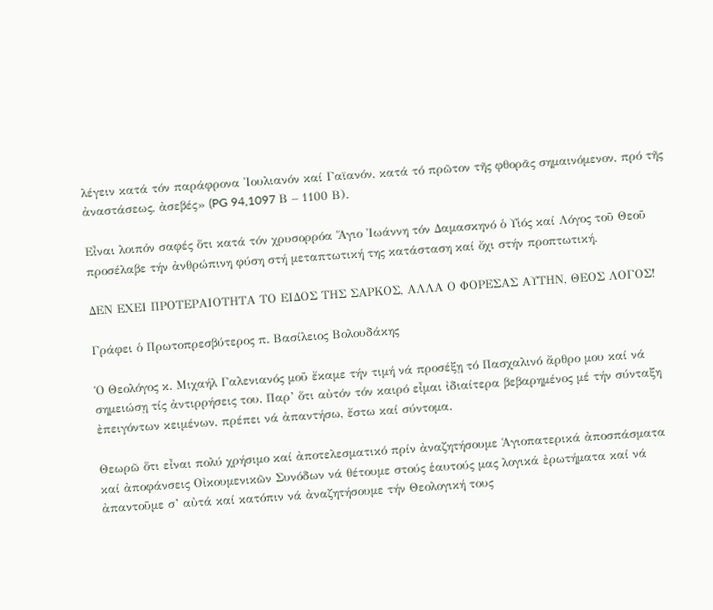λέγειν κατά τόν παράφρονα Ἰουλιανόν καί Γαϊανόν, κατά τό πρῶτον τῆς φθορᾶς σημαινόμενον, πρό τῆς ἀναστάσεως, ἀσεβές» (PG 94,1097 Β – 1100 Β).

Εἶναι λοιπόν σαφές ὅτι κατά τόν χρυσορρόα Ἅγιο Ἰωάννη τόν Δαμασκηνό ὁ Υἱός καί Λόγος τοῦ Θεοῦ προσέλαβε τήν ἀνθρώπινη φύση στή μεταπτωτική της κατάσταση καί ὄχι στήν προπτωτική.

ΔΕΝ ΕΧΕΙ ΠΡΟΤΕΡΑΙΟΤΗΤΑ ΤΟ ΕΙΔΟΣ ΤΗΣ ΣΑΡΚΟΣ, ΑΛΛΑ Ο ΦΟΡΕΣΑΣ ΑΥΤΗΝ, ΘΕΟΣ ΛΟΓΟΣ!

Γράφει ὁ Πρωτοπρεσβύτερος π. Βασίλειος Βολουδάκης

Ὁ Θεολόγος κ. Μιχαήλ Γαλενιανός µοῦ ἔκαµε τήν τιµή νά προσέξῃ τό Πασχαλινό ἄρθρο µου καί νά σηµειώσῃ τίς ἀντιρρήσεις του. Παρ’ ὅτι αὐτόν τόν καιρό εἶµαι ἰδιαίτερα βεβαρηµένος µέ τήν σύνταξη ἐπειγόντων κειµένων, πρέπει νά ἀπαντήσω, ἔστω καί σύντοµα.

Θεωρῶ ὅτι εἶναι πολύ χρήσιµο καί ἀποτελεσµατικό πρίν ἀναζητήσουµε Ἁγιοπατερικά ἀποσπάσµατα καί ἀποφάνσεις Οἰκουµενικῶν Συνόδων νά θέτουµε στούς ἑαυτούς µας λογικά ἐρωτήµατα καί νά ἀπαντοῦµε σ’ αὐτά καί κατόπιν νά ἀναζητήσουµε τήν Θεολογική τους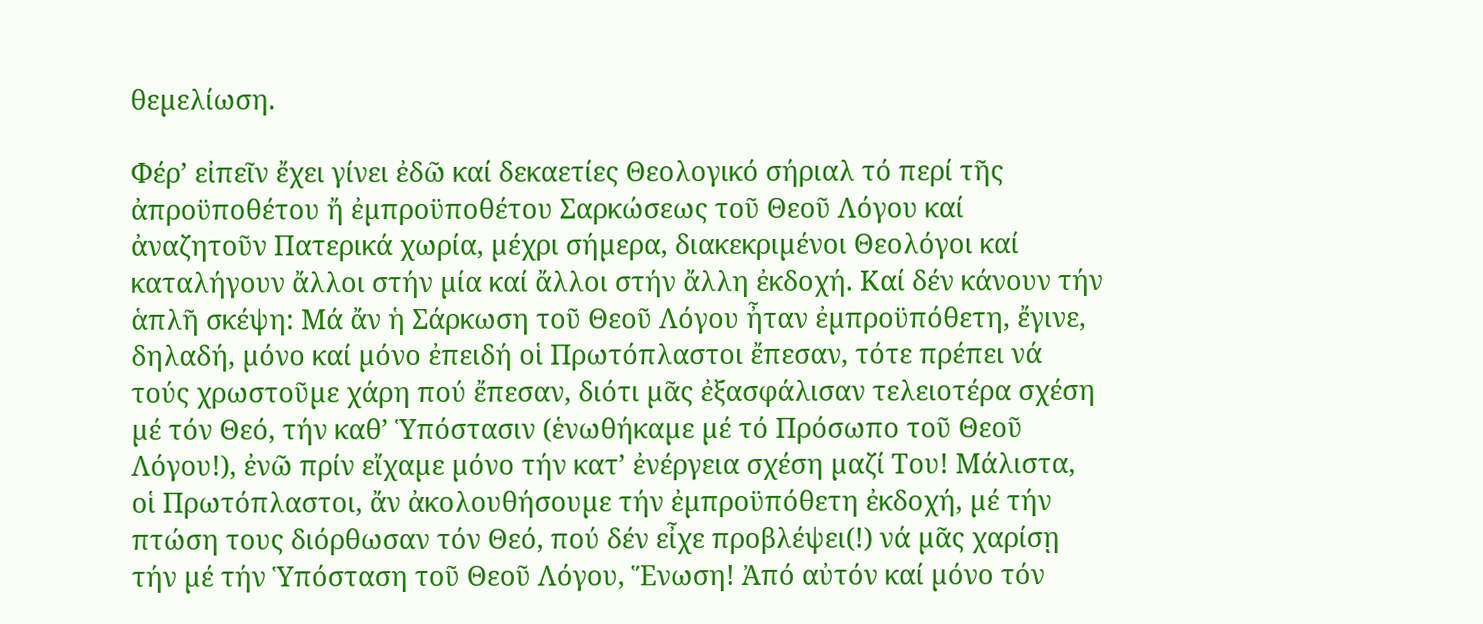θεµελίωση.

Φέρ’ εἰπεῖν ἔχει γίνει ἐδῶ καί δεκαετίες Θεολογικό σήριαλ τό περί τῆς ἀπροϋποθέτου ἤ ἐµπροϋποθέτου Σαρκώσεως τοῦ Θεοῦ Λόγου καί ἀναζητοῦν Πατερικά χωρία, µέχρι σήµερα, διακεκριµένοι Θεολόγοι καί καταλήγουν ἄλλοι στήν µία καί ἄλλοι στήν ἄλλη ἐκδοχή. Καί δέν κάνουν τήν ἁπλῆ σκέψη: Μά ἄν ἡ Σάρκωση τοῦ Θεοῦ Λόγου ἦταν ἐµπροϋπόθετη, ἔγινε, δηλαδή, µόνο καί µόνο ἐπειδή οἱ Πρωτόπλαστοι ἔπεσαν, τότε πρέπει νά τούς χρωστοῦµε χάρη πού ἔπεσαν, διότι µᾶς ἐξασφάλισαν τελειοτέρα σχέση µέ τόν Θεό, τήν καθ’ Ὑπόστασιν (ἑνωθήκαµε µέ τό Πρόσωπο τοῦ Θεοῦ Λόγου!), ἐνῶ πρίν εἴχαµε µόνο τήν κατ’ ἐνέργεια σχέση µαζί Του! Μάλιστα, οἱ Πρωτόπλαστοι, ἄν ἀκολουθήσουµε τήν ἐµπροϋπόθετη ἐκδοχή, µέ τήν πτώση τους διόρθωσαν τόν Θεό, πού δέν εἶχε προβλέψει(!) νά µᾶς χαρίσῃ τήν µέ τήν Ὑπόσταση τοῦ Θεοῦ Λόγου, Ἕνωση! Ἀπό αὐτόν καί µόνο τόν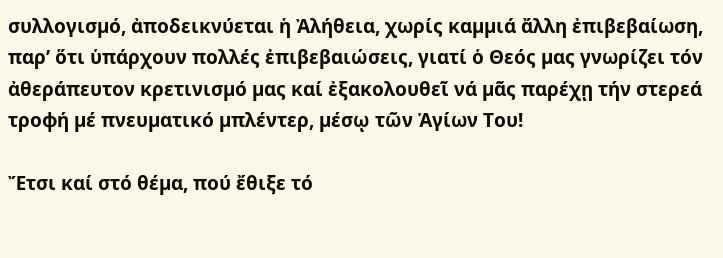συλλογισµό, ἀποδεικνύεται ἡ Ἀλήθεια, χωρίς καµµιά ἄλλη ἐπιβεβαίωση, παρ’ ὅτι ὑπάρχουν πολλές ἐπιβεβαιώσεις, γιατί ὁ Θεός µας γνωρίζει τόν ἀθεράπευτον κρετινισµό µας καί ἐξακολουθεῖ νά µᾶς παρέχῃ τήν στερεά τροφή µέ πνευµατικό µπλέντερ, µέσῳ τῶν Ἁγίων Του!

Ἔτσι καί στό θέµα, πού ἔθιξε τό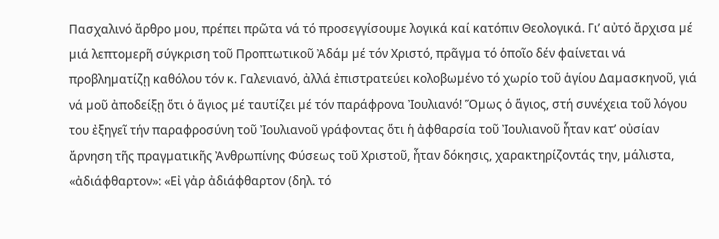Πασχαλινό ἄρθρο µου, πρέπει πρῶτα νά τό προσεγγίσουµε λογικά καί κατόπιν Θεολογικά. Γι’ αὐτό ἄρχισα µέ µιά λεπτοµερῆ σύγκριση τοῦ Προπτωτικοῦ Ἀδάµ µέ τόν Χριστό, πρᾶγµα τό ὁποῖο δέν φαίνεται νά προβληµατίζῃ καθόλου τόν κ. Γαλενιανό, ἀλλά ἐπιστρατεύει κολοβωµένο τό χωρίο τοῦ ἁγίου Δαµασκηνοῦ, γιά νά µοῦ ἀποδείξῃ ὅτι ὁ ἅγιος µέ ταυτίζει µέ τόν παράφρονα Ἰουλιανό! Ὅµως ὁ ἅγιος, στή συνέχεια τοῦ λόγου του ἐξηγεῖ τήν παραφροσύνη τοῦ Ἰουλιανοῦ γράφοντας ὅτι ἡ ἀφθαρσία τοῦ Ἰουλιανοῦ ἦταν κατ’ οὐσίαν ἄρνηση τῆς πραγµατικῆς Ἀνθρωπίνης Φύσεως τοῦ Χριστοῦ, ἦταν δόκησις, χαρακτηρίζοντάς την, µάλιστα, «ἀδιάφθαρτον»: «Εἰ γἀρ ἀδιάφθαρτον (δηλ. τό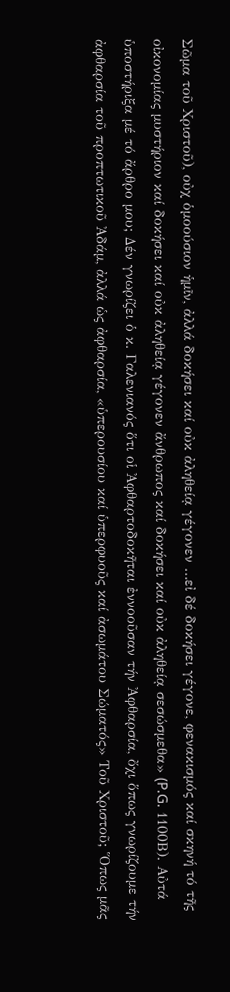Σῶµα τοῦ Χριστοῦ), οὐχ ὁµοούσιον ἡµῖν, ἀλλά δοκήσει καί οὐκ ἀληθείᾳ γέγονεν …εἰ δέ δοκήσει γέγονε, φενακισµός καί σκηνή τό τῆς οἰκονοµίας µυστήριον καί δοκήσει καί οὐκ ἀληθείᾳ γέγονεν ἄνθρωπος καί δοκήσει καί οὐκ ἀληθείᾳ σεσώσµεθα» (P.G. 1100Β). Αὐτά ὑποστήριξα µέ τό ἄρθρο µου; Δέν γνωρίζει ὁ κ. Γαλενιανός ὅτι οἱ Ἀφθαρτοδοκῆται ἐννοοῦσαν τήν Ἀφθαρσία, ὄχι ὅπως γνωρίζουµε τήν ἀφθαρσία τοῦ προπτωτικοῦ Ἀδάµ, ἀλλά ὡς ἀφθαρσία, «ὑπερουσίου καί ὑπερφυοῦς καί ἀσωµάτου Σώµατός» Τοῦ Χριστοῦ; Ὅπως µᾶς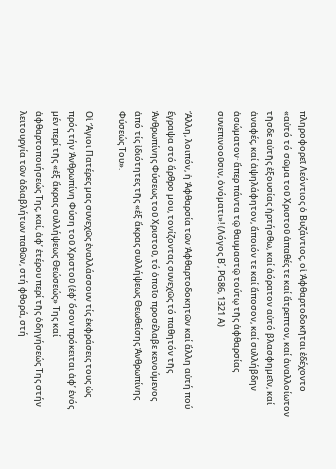πληροφορεῖ Λεόντιος ὁ Βυζάντιος, οἱ Ἀφθαρτοδοκῆται ἐδέχοντο «αὐτό τό σῶµα τοῦ Χριστοῦ ἀπαθές τε καί ἄτρεπτον, καί ἀναλλοίωτον τῆσδε αὐτῆς ἐξουσίας ἠρτήσθω, καί ἀόρατον αὐτό βλασφηµεῖν, καί ἀναφές, καί ἀψηλάφητον, ἄποιόν τε καί ἄποσον, καί συλλήβδην ἀσώµατον· ἅπερ πάντα τῷ θαυµαστῷ τούτῳ τῆς ἀφθαρσίας συνεπινοοῦσιν, ὀνόµατι»! (Λόγος Β΄, ΡG86, 1321 Α)

Ἄλλη, λοιπόν, ἡ Ἀφθαρσία τῶν Ἀφθαρτοδοκητῶν καί ἄλλη αὐτή πού ἔγραψα στό ἄρθρο µου, τονίζοντας συνεχῶς τό παθητόν τῆς Ἀνθρωπίνης Φύσεως τοῦ Χριστοῦ, τό ὁποῖο προσέλαβε κενούµενος ἀπό τίς ἰδιότητες τῆς «ἐξ ἄκρας συλλήψεως Θεωθείσης Ἀνθρωπίνης Φύσεώς Του».

Οἱ Ἅγιοι Πατέρες µας συνεχῶς ἐναλλάσσουν τίς ἐκφράσεις τους ὡς πρός τήν Ἀνθρωπίνη Φύση τοῦ Χριστοῦ (ἐφ’ ὅσον πρόκειται ἀφ’ ἑνός µέν περί τῆς «ἐξ ἄκρας συλλήψεως Θεώσεώς» Της καί ἀφθαρτοποιήσεώς Της, καί, ἀφ’ ἑτέρου περί τῆς ὁδηγήσεώς Της στήν λειτουργία τῶν ἀδιαβλήτων παθῶν, στή φθορά, στή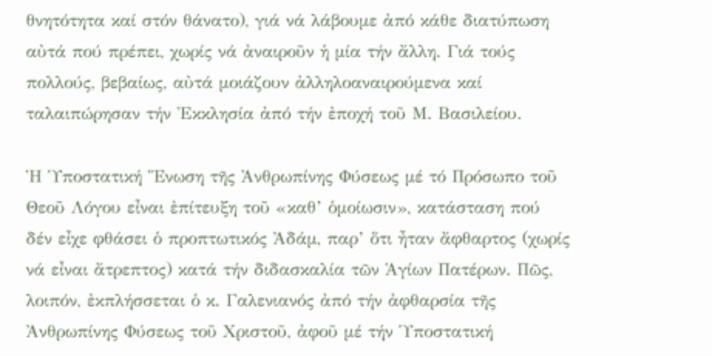θνητότητα καί στόν θάνατο), γιά νά λάβουµε ἀπό κάθε διατύπωση αὐτά πού πρέπει, χωρίς νά ἀναιροῦν ἡ µία τήν ἄλλη. Γιά τούς πολλούς, βεβαίως, αὐτά µοιάζουν ἀλληλοαναιρούµενα καί ταλαιπώρησαν τήν Ἐκκλησία ἀπό τήν ἐποχή τοῦ Μ. Βασιλείου.

Ἡ Ὑποστατική Ἕνωση τῆς Ἀνθρωπίνης Φύσεως µέ τό Πρόσωπο τοῦ Θεοῦ Λόγου εἶναι ἐπίτευξη τοῦ «καθ’ ὁµοίωσιν», κατάσταση πού δέν εἶχε φθάσει ὁ προπτωτικός Ἀδάµ, παρ’ ὅτι ἦταν ἄφθαρτος (χωρίς νά εἶναι ἄτρεπτος) κατά τήν διδασκαλία τῶν Ἁγίων Πατέρων. Πῶς, λοιπόν, ἐκπλήσσεται ὁ κ. Γαλενιανός ἀπό τήν ἀφθαρσία τῆς Ἀνθρωπίνης Φύσεως τοῦ Χριστοῦ, ἀφοῦ µέ τήν Ὑποστατική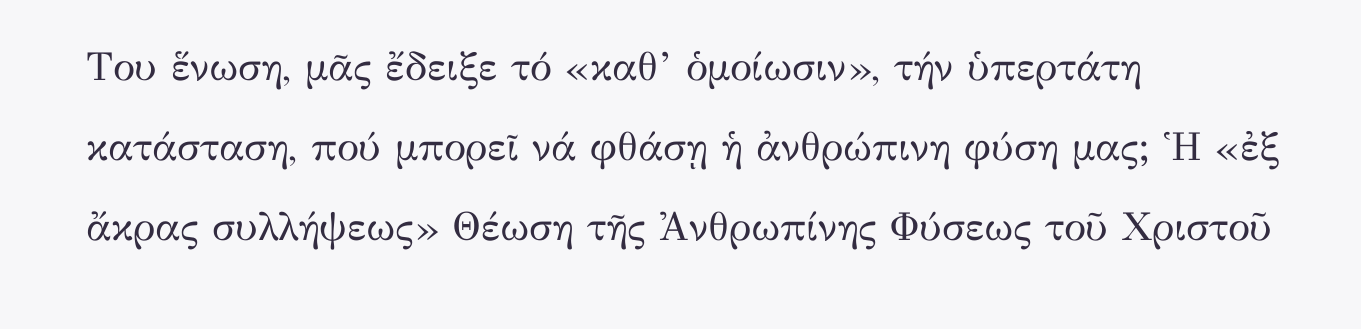Του ἕνωση, µᾶς ἔδειξε τό «καθ’ ὁµοίωσιν», τήν ὑπερτάτη κατάσταση, πού µπορεῖ νά φθάσῃ ἡ ἀνθρώπινη φύση µας; Ἡ «ἐξ ἄκρας συλλήψεως» Θέωση τῆς Ἀνθρωπίνης Φύσεως τοῦ Χριστοῦ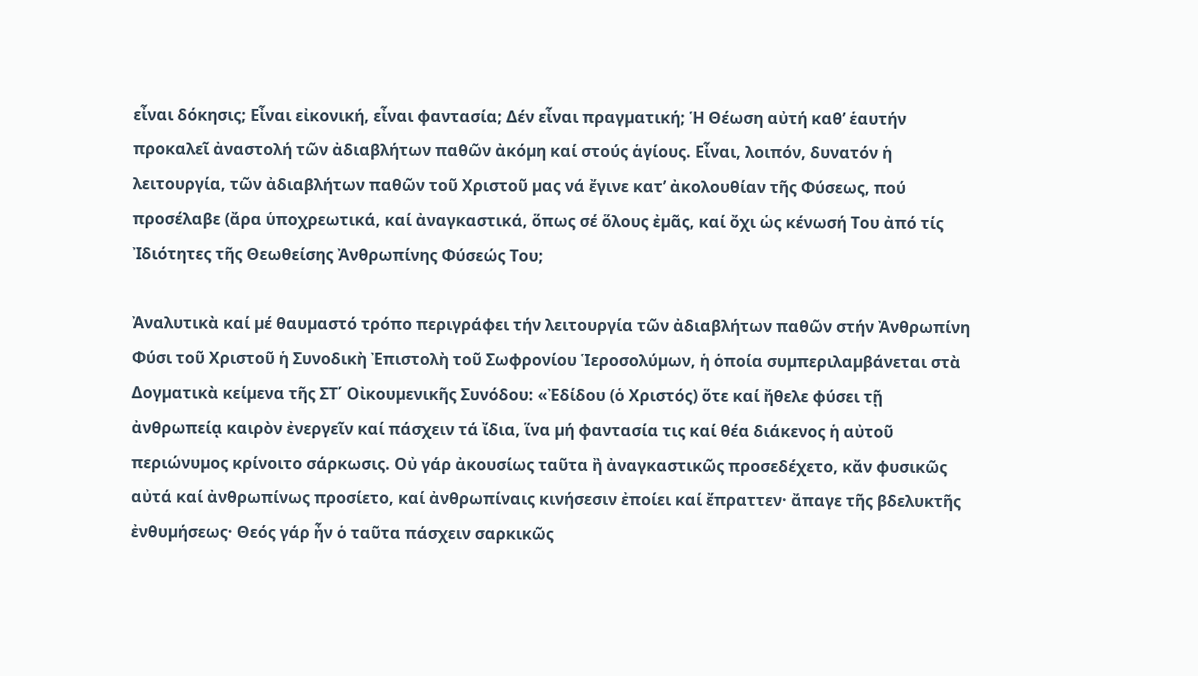εἶναι δόκησις; Εἶναι εἰκονική, εἶναι φαντασία; Δέν εἶναι πραγµατική; Ἡ Θέωση αὐτή καθ’ ἑαυτήν προκαλεῖ ἀναστολή τῶν ἀδιαβλήτων παθῶν ἀκόµη καί στούς ἁγίους. Εἶναι, λοιπόν, δυνατόν ἡ λειτουργία, τῶν ἀδιαβλήτων παθῶν τοῦ Χριστοῦ µας νά ἔγινε κατ’ ἀκολουθίαν τῆς Φύσεως, πού προσέλαβε (ἄρα ὑποχρεωτικά, καί ἀναγκαστικά, ὅπως σέ ὅλους ἐµᾶς, καί ὄχι ὡς κένωσή Του ἀπό τίς Ἰδιότητες τῆς Θεωθείσης Ἀνθρωπίνης Φύσεώς Του;

Ἀναλυτικὰ καί µέ θαυµαστό τρόπο περιγράφει τήν λειτουργία τῶν ἀδιαβλήτων παθῶν στήν Ἀνθρωπίνη Φύσι τοῦ Χριστοῦ ἡ Συνοδικὴ Ἐπιστολὴ τοῦ Σωφρονίου Ἱεροσολύµων, ἡ ὁποία συµπεριλαµβάνεται στὰ Δογµατικὰ κείµενα τῆς ΣΤ΄ Οἰκουµενικῆς Συνόδου: «Ἐδίδου (ὁ Χριστός) ὅτε καί ἤθελε φύσει τῇ ἀνθρωπείᾳ καιρὸν ἐνεργεῖν καί πάσχειν τά ἴδια, ἵνα µή φαντασία τις καί θέα διάκενος ἡ αὐτοῦ περιώνυµος κρίνοιτο σάρκωσις. Οὐ γάρ ἀκουσίως ταῦτα ἢ ἀναγκαστικῶς προσεδέχετο, κἄν φυσικῶς αὐτά καί ἀνθρωπίνως προσίετο, καί ἀνθρωπίναις κινήσεσιν ἐποίει καί ἔπραττεν· ἄπαγε τῆς βδελυκτῆς ἐνθυµήσεως· Θεός γάρ ἦν ὁ ταῦτα πάσχειν σαρκικῶς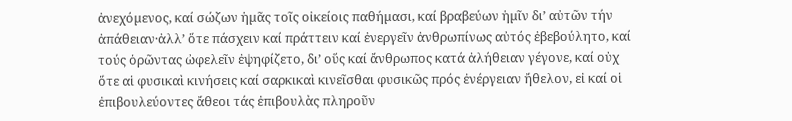ἀνεχόµενος, καί σώζων ἡµᾶς τοῖς οἰκείοις παθήµασι, καί βραβεύων ἡµῖν δι’ αὐτῶν τήν ἀπάθειαν·ἀλλ’ ὅτε πάσχειν καί πράττειν καί ἐνεργεῖν ἀνθρωπίνως αὐτός ἐβεβούλητο, καί τούς ὁρῶντας ὠφελεῖν ἐψηφίζετο, δι’ οὕς καί ἄνθρωπος κατά ἀλήθειαν γέγονε, καί οὐχ ὅτε αἱ φυσικαὶ κινήσεις καί σαρκικαὶ κινεῖσθαι φυσικῶς πρός ἐνέργειαν ἤθελον, εἰ καί οἱ ἐπιβουλεύοντες ἄθεοι τάς ἐπιβουλὰς πληροῦν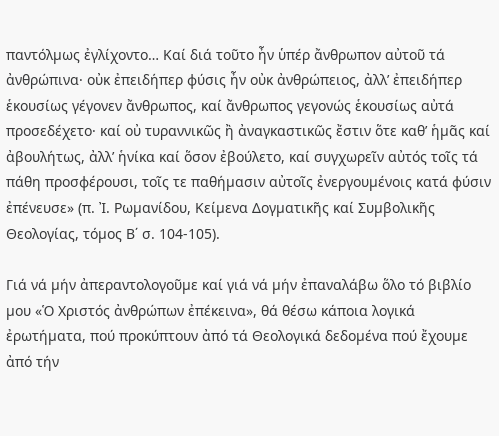παντόλµως ἐγλίχοντο… Καί διά τοῦτο ἦν ὑπέρ ἄνθρωπον αὐτοῦ τά ἀνθρώπινα· οὐκ ἐπειδήπερ φύσις ἦν οὐκ ἀνθρώπειος, ἀλλ’ ἐπειδήπερ ἑκουσίως γέγονεν ἄνθρωπος, καί ἄνθρωπος γεγονώς ἑκουσίως αὐτά προσεδέχετο· καί οὐ τυραννικῶς ἢ ἀναγκαστικῶς ἔστιν ὅτε καθ’ ἡµᾶς καί ἀβουλήτως, ἀλλ’ ἡνίκα καί ὅσον ἐβούλετο, καί συγχωρεῖν αὐτός τοῖς τά πάθη προσφέρουσι, τοῖς τε παθήµασιν αὐτοῖς ἐνεργουµένοις κατά φύσιν ἐπένευσε» (π. Ἰ. Ρωµανίδου, Κείµενα Δογµατικῆς καί Συµβολικῆς Θεολογίας, τόµος Β΄ σ. 104-105).

Γιά νά µήν ἀπεραντολογοῦµε καί γιά νά µήν ἐπαναλάβω ὅλο τό βιβλίο µου «Ὁ Χριστός ἀνθρώπων ἐπέκεινα», θά θέσω κάποια λογικά ἐρωτήµατα, πού προκύπτουν ἀπό τά Θεολογικά δεδοµένα πού ἔχουµε ἀπό τήν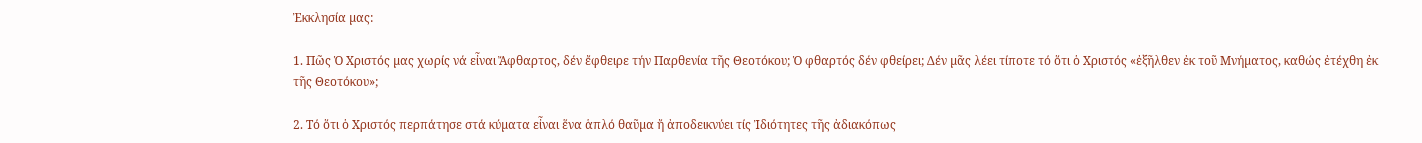Ἐκκλησία µας:

1. Πῶς Ὁ Χριστός µας χωρίς νά εἶναι Ἄφθαρτος, δέν ἔφθειρε τήν Παρθενία τῆς Θεοτόκου; Ὁ φθαρτός δέν φθείρει; Δέν µᾶς λέει τίποτε τό ὅτι ὁ Χριστός «ἐξῆλθεν ἐκ τοῦ Μνήµατος, καθώς ἐτέχθη ἐκ τῆς Θεοτόκου»;

2. Τό ὅτι ὁ Χριστός περπάτησε στά κύµατα εἶναι ἕνα ἁπλό θαῦµα ἤ ἀποδεικνύει τίς Ἰδιότητες τῆς ἀδιακόπως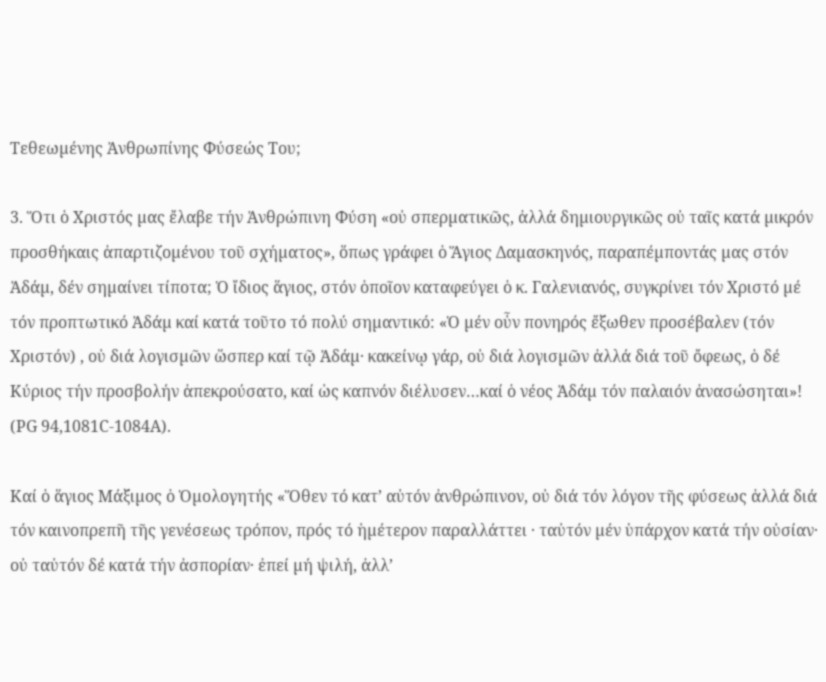Τεθεωµένης Ἀνθρωπίνης Φύσεώς Του;

3. Ὅτι ὁ Χριστός µας ἔλαβε τήν Ἀνθρώπινη Φύση «οὐ σπερµατικῶς, ἀλλά δηµιουργικῶς οὐ ταῖς κατά µικρόν προσθήκαις ἀπαρτιζοµένου τοῦ σχήµατος», ὅπως γράφει ὁ Ἅγιος Δαµασκηνός, παραπέµποντάς µας στόν Ἀδάµ, δέν σηµαίνει τίποτα; Ὁ ἴδιος ἅγιος, στόν ὁποῖον καταφεύγει ὁ κ. Γαλενιανός, συγκρίνει τόν Χριστό µέ τόν προπτωτικό Ἀδάµ καί κατά τοῦτο τό πολύ σηµαντικό: «Ὁ µέν οὖν πονηρός ἔξωθεν προσέβαλεν (τόν Χριστόν) , οὐ διά λογισµῶν ὥσπερ καί τῷ Ἀδάµ· κακείνῳ γάρ, οὐ διά λογισµῶν ἀλλά διά τοῦ ὄφεως, ὁ δέ Κύριος τήν προσβολήν ἀπεκρούσατο, καί ὡς καπνόν διέλυσεν…καί ὁ νέος Ἀδάµ τόν παλαιόν ἀνασώσηται»! (PG 94,1081C-1084A).

Καί ὁ ἅγιος Μάξιµος ὁ Ὁµολογητής «Ὅθεν τό κατ’ αὐτόν ἀνθρώπινον, οὐ διά τόν λόγον τῆς φύσεως ἀλλά διά τόν καινοπρεπῆ τῆς γενέσεως τρόπον, πρός τό ἡµέτερον παραλλάττει · ταὐτόν µέν ὑπάρχον κατά τήν οὐσίαν· οὐ ταὐτόν δέ κατά τήν ἀσπορίαν· ἐπεί µή ψιλή, ἀλλ’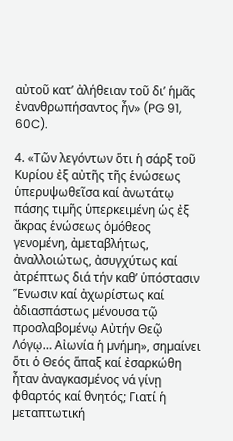αὐτοῦ κατ’ ἀλήθειαν τοῦ δι’ ἡµᾶς ἐνανθρωπήσαντος ἦν» (PG 91, 60C).

4. «Τῶν λεγόντων ὅτι ἡ σάρξ τοῦ Κυρίου ἐξ αὐτῆς τῆς ἑνώσεως ὑπερυψωθεῖσα καί ἀνωτάτῳ πάσης τιµῆς ὑπερκειµένη ὡς ἐξ ἄκρας ἑνώσεως ὁµόθεος γενοµένη, ἀµεταβλήτως, ἀναλλοιώτως, ἀσυγχύτως καί ἀτρέπτως διά τήν καθ’ ὑπόστασιν Ἕνωσιν καί ἀχωρίστως καί ἀδιασπάστως µένουσα τῷ προσλαβοµένῳ Αὐτήν Θεῷ Λόγῳ… Αἰωνία ἡ µνήµη», σηµαίνει ὅτι ὁ Θεός ἅπαξ καί ἐσαρκώθη ἦταν ἀναγκασµένος νά γίνῃ φθαρτός καί θνητός; Γιατί ἡ µεταπτωτική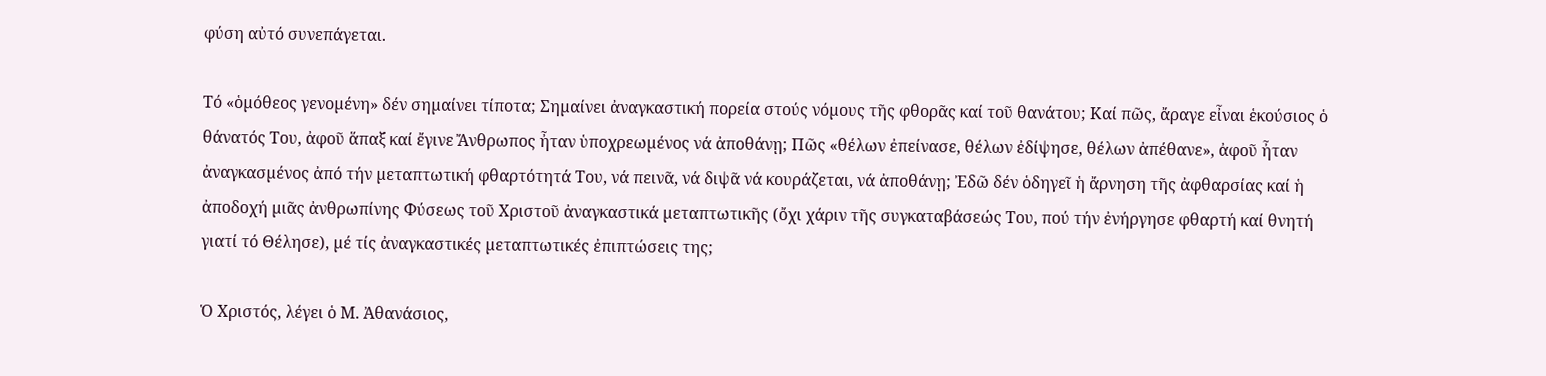φύση αὐτό συνεπάγεται.

Τό «ὁµόθεος γενοµένη» δέν σηµαίνει τίποτα; Σηµαίνει ἀναγκαστική πορεία στούς νόµους τῆς φθορᾶς καί τοῦ θανάτου; Καί πῶς, ἄραγε εἶναι ἑκούσιος ὁ θάνατός Του, ἀφοῦ ἅπαξ καί ἔγινε Ἄνθρωπος ἦταν ὑποχρεωµένος νά ἀποθάνῃ; Πῶς «θέλων ἐπείνασε, θέλων ἐδίψησε, θέλων ἀπέθανε», ἀφοῦ ἦταν ἀναγκασµένος ἀπό τήν µεταπτωτική φθαρτότητά Του, νά πεινᾶ, νά διψᾶ νά κουράζεται, νά ἀποθάνῃ; Ἐδῶ δέν ὁδηγεῖ ἡ ἄρνηση τῆς ἀφθαρσίας καί ἡ ἀποδοχή µιᾶς ἀνθρωπίνης Φύσεως τοῦ Χριστοῦ ἀναγκαστικά µεταπτωτικῆς (ὄχι χάριν τῆς συγκαταβάσεώς Του, πού τήν ἐνήργησε φθαρτή καί θνητή γιατί τό Θέλησε), µέ τίς ἀναγκαστικές µεταπτωτικές ἐπιπτώσεις της;

Ὁ Χριστός, λέγει ὁ Μ. Ἀθανάσιος,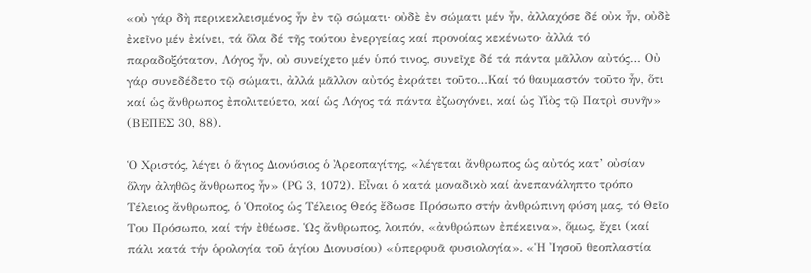«οὐ γάρ δὴ περικεκλεισµένος ἦν ἐν τῷ σώµατι· οὐδὲ ἐν σώµατι µέν ἦν, ἀλλαχόσε δέ οὐκ ἦν, οὐδὲ ἐκεῖνο µέν ἐκίνει, τά ὅλα δέ τῆς τούτου ἐνεργείας καί προνοίας κεκένωτο· ἀλλά τό παραδοξότατον, Λόγος ἦν, οὐ συνείχετο µέν ὑπό τινος, συνεῖχε δέ τά πάντα µᾶλλον αὐτός… Οὐ γάρ συνεδέδετο τῷ σώµατι, ἀλλά µᾶλλον αὐτός ἐκράτει τοῦτο…Καί τό θαυµαστόν τοῦτο ἦν, ὅτι καί ὡς ἄνθρωπος ἐπολιτεύετο, καί ὡς Λόγος τά πάντα ἐζωογόνει, καί ὡς Υἱὸς τῷ Πατρὶ συνῆν» (ΒΕΠΕΣ 30, 88).

Ὁ Χριστός, λέγει ὁ ἅγιος Διονύσιος ὁ Ἀρεοπαγίτης, «λέγεται ἄνθρωπος ὡς αὐτός κατ’ οὐσίαν ὅλην ἀληθῶς ἄνθρωπος ἦν» (ΡG 3, 1072). Εἶναι ὁ κατά µοναδικὸ καί ἀνεπανάληπτο τρόπο Τέλειος ἄνθρωπος, ὁ Ὁποῖος ὡς Τέλειος Θεός ἔδωσε Πρόσωπο στήν ἀνθρώπινη φύση µας, τό Θεῖο Του Πρόσωπο, καί τήν ἐθέωσε. Ὡς ἄνθρωπος, λοιπόν, «ἀνθρώπων ἐπέκεινα», ὅµως, ἔχει (καί πάλι κατά τήν ὁρολογία τοῦ ἁγίου Διονυσίου) «ὑπερφυᾶ φυσιολογία». «Ἡ Ἰησοῦ θεοπλαστία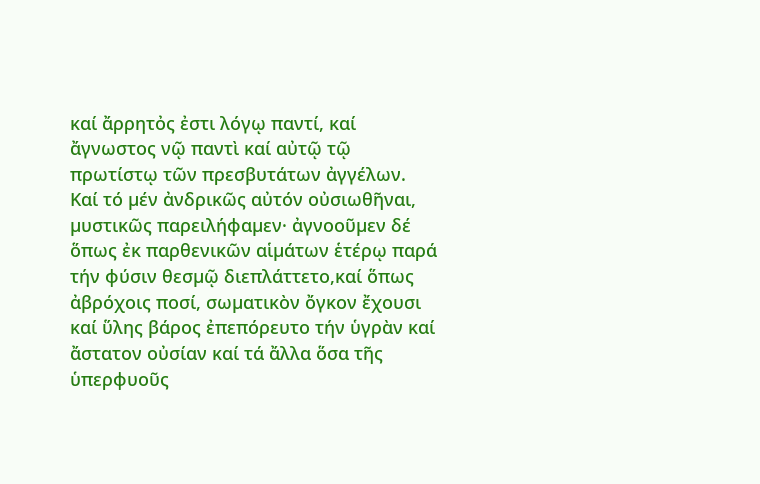καί ἄρρητὀς ἐστι λόγῳ παντί, καί ἄγνωστος νῷ παντὶ καί αὐτῷ τῷ πρωτίστῳ τῶν πρεσβυτάτων ἀγγέλων. Καί τό µέν ἀνδρικῶς αὐτόν οὐσιωθῆναι, µυστικῶς παρειλήφαµεν· ἀγνοοῦµεν δέ ὅπως ἐκ παρθενικῶν αἱµάτων ἑτέρῳ παρά τήν φύσιν θεσµῷ διεπλάττετο,καί ὅπως ἀβρόχοις ποσί, σωµατικὸν ὄγκον ἔχουσι καί ὕλης βάρος ἐπεπόρευτο τήν ὑγρὰν καί ἄστατον οὐσίαν καί τά ἄλλα ὅσα τῆς ὑπερφυοῦς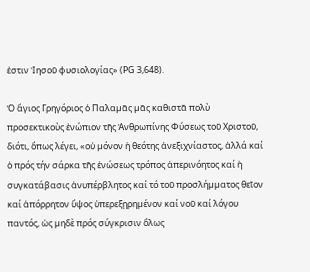ἐστιν Ἰησοῦ φυσιολογίας» (ΡG 3,648).

Ὁ ἅγιος Γρηγόριος ὁ Παλαµᾶς µᾶς καθιστᾶ πολὺ προσεκτικοὺς ἐνώπιον τῆς Ἀνθρωπίνης Φύσεως τοῦ Χριστοῦ, διότι, ὅπως λέγει, «οὐ µόνον ἡ θεότης ἀνεξιχνίαστος, ἀλλά καί ὁ πρός τήν σάρκα τῆς ἑνώσεως τρόπος ἀπερινόητος καί ἡ συγκατάβασις ἀνυπέρβλητος καί τό τοῦ προσλήµµατος θεῖον καί ἀπόρρητον ὕψος ὑπερεξῃρηµένον καί νοῦ καί λόγου παντός, ὡς µηδὲ πρός σύγκρισιν ὅλως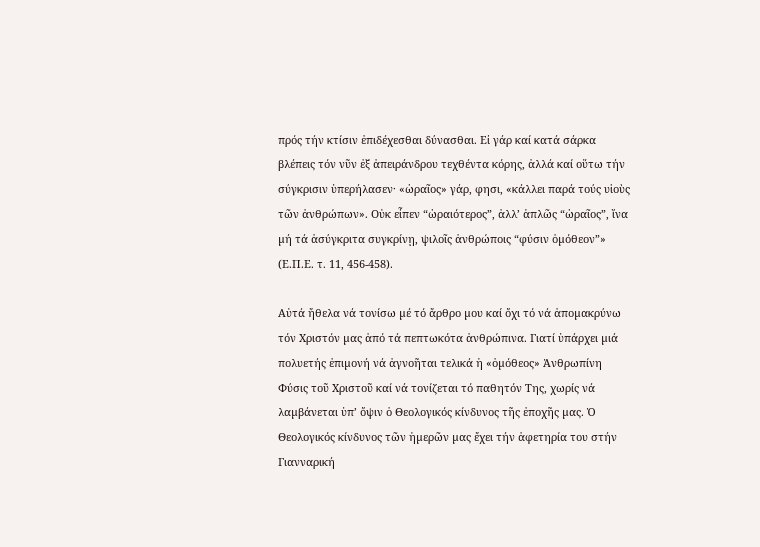πρός τήν κτίσιν ἐπιδέχεσθαι δύνασθαι. Εἰ γάρ καί κατά σάρκα βλέπεις τόν νῦν ἐξ ἀπειράνδρου τεχθέντα κόρης, ἀλλά καί οὕτω τήν σύγκρισιν ὑπερήλασεν· «ὡραῖος» γάρ, φησι, «κάλλει παρά τούς υἱοὺς τῶν ἀνθρώπων». Οὐκ εἶπεν “ὡραιότερος”, ἀλλ’ ἁπλῶς “ὡραῖος”, ἵνα µή τά ἀσύγκριτα συγκρίνῃ, ψιλοῖς ἀνθρώποις “φύσιν ὁµόθεον”» (Ε.Π.Ε. τ. 11, 456-458).

Αὐτά ἤθελα νά τονίσω µέ τό ἄρθρο µου καί ὄχι τό νά ἀποµακρύνω τόν Χριστόν µας ἀπό τά πεπτωκότα ἀνθρώπινα. Γιατί ὑπάρχει µιά πολυετής ἐπιµονή νά ἀγνοῆται τελικά ἡ «ὁµόθεος» Ἀνθρωπίνη Φύσις τοῦ Χριστοῦ καί νά τονίζεται τό παθητόν Της, χωρίς νά λαµβάνεται ὑπ’ ὄψιν ὁ Θεολογικός κίνδυνος τῆς ἐποχῆς µας. Ὁ Θεολογικός κίνδυνος τῶν ἡµερῶν µας ἔχει τήν ἀφετηρία του στήν Γιανναρική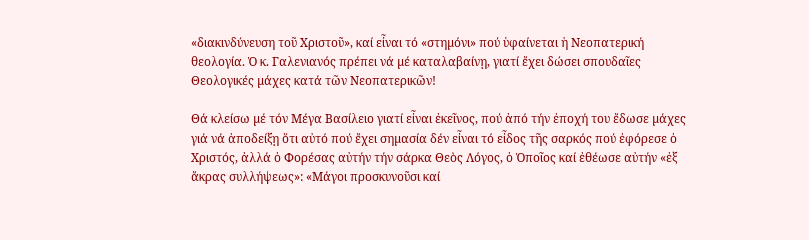«διακινδύνευση τοῦ Χριστοῦ», καί εἶναι τό «στηµόνι» πού ὑφαίνεται ἡ Νεοπατερική θεολογία. Ὁ κ. Γαλενιανός πρέπει νά µέ καταλαβαίνῃ, γιατί ἔχει δώσει σπουδαῖες Θεολογικές µάχες κατά τῶν Νεοπατερικῶν!

Θά κλείσω µέ τόν Μέγα Βασίλειο γιατί εἶναι ἐκεῖνος, πού ἀπό τήν ἐποχή του ἔδωσε µάχες γιά νά ἀποδείξῃ ὅτι αὐτό πού ἔχει σηµασία δέν εἶναι τό εἶδος τῆς σαρκός πού ἐφόρεσε ὁ Χριστός, ἀλλά ὁ Φορέσας αὐτήν τήν σάρκα Θεὸς Λόγος, ὁ Ὁποῖος καί ἐθέωσε αὐτήν «ἐξ ἄκρας συλλήψεως»: «Μάγοι προσκυνοῦσι καί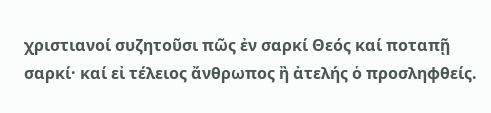χριστιανοί συζητοῦσι πῶς ἐν σαρκί Θεός καί ποταπῇ σαρκί· καί εἰ τέλειος ἄνθρωπος ἢ ἀτελής ὁ προσληφθείς.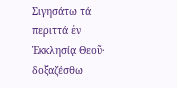Σιγησάτω τά περιττά ἐν Ἐκκλησίᾳ Θεοῦ· δοξαζέσθω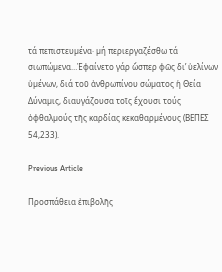τά πεπιστευµένα· µή περιεργαζέσθω τά σιωπώµενα…Ἐφαίνετο γάρ ὥσπερ φῶς δι’ ὑελίνων ὑµένων, διά τοῦ ἀνθρωπίνου σώµατος ἡ Θεία Δύναµις, διαυγάζουσα τοῖς ἔχουσι τούς ὀφθαλµούς τῆς καρδίας κεκαθαρµένους (ΒΕΠΕΣ 54,233).

Previous Article

Προσπάθεια ἐπιβολῆς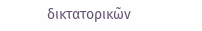δικτατορικῶν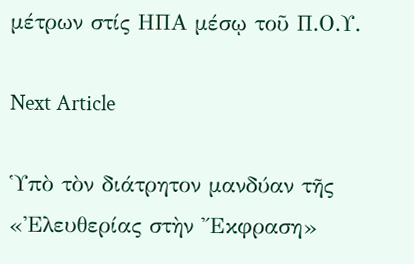μέτρων στίς ΗΠΑ μέσῳ τοῦ Π.Ο.Υ.

Next Article

Ὑπὸ τὸν διάτρητον μανδύαν τῆς «Ἐλευθερίας στὴν Ἔκφραση»